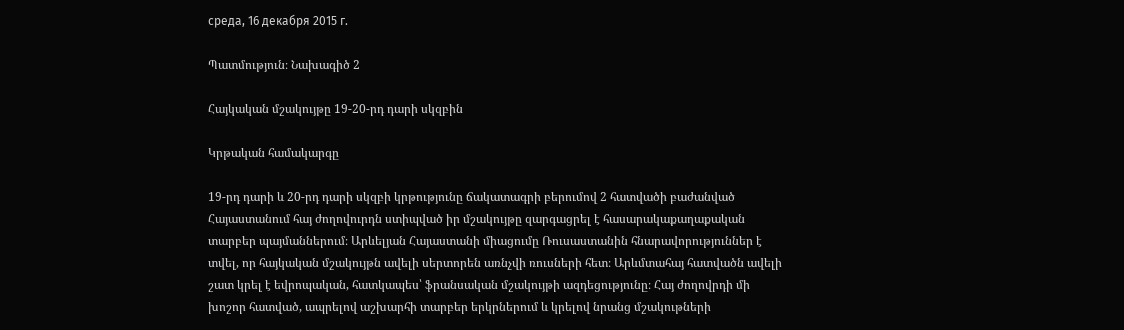среда, 16 декабря 2015 г.

Պատմություն։ Նախագիծ 2

Հայկական մշակույթը 19-20-րդ դարի սկզբին

Կրթական համակարգը

19-րդ դարի և 20-րդ դարի սկզբի կրթությունը ճակատագրի բերումով 2 հատվածի բաժանված Հայաստանում հայ ժողովուրդն ստիպված իր մշակույթը զարգացրել է հասարակաքաղաքական տարբեր պայմաններում։ Արևելյան Հայաստանի միացումը Ռուսաստանին հնարավորություններ է տվել, որ հայկական մշակույթն ավելի սերտորեն առնչվի ռուսների հետ։ Արևմտահայ հատվածն ավելի շատ կրել է եվրոպական, հատկապես՝ ֆրանսական մշակույթի ազդեցությունը։ Հայ ժողովրդի մի խոշոր հատված, ապրելով աշխարհի տարբեր երկրներում և կրելով նրանց մշակութների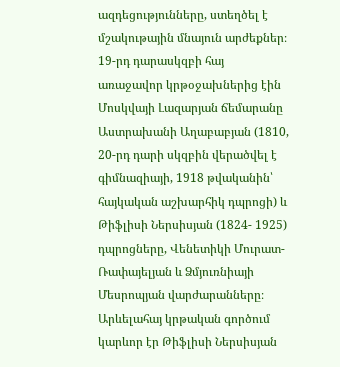ազդեցությունները, ստեղծել է մշակութային մնայուն արժեքներ։ 19-րդ դարասկզբի հայ առաջավոր կրթօջախներից էին Մոսկվայի Լազարյան ճեմարանը Աստրախանի Աղաբաբյան (1810, 20-րդ դարի սկզբին վերածվել է գիմնազիայի, 1918 թվականին՝ հայկական աշխարհիկ դպրոցի) և Թիֆլիսի Ներսիսյան (1824- 1925) դպրոցները, Վենետիկի Մուրատ- Ռափայելյան և Ձմյուռնիայի Մեսրոպյան վարժարանները։ Արևելահայ կրթական գործում կարևոր էր Թիֆլիսի Ներսիսյան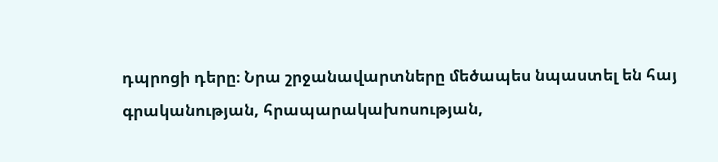դպրոցի դերը։ Նրա շրջանավարտները մեծապես նպաստել են հայ գրականության, հրապարակախոսության,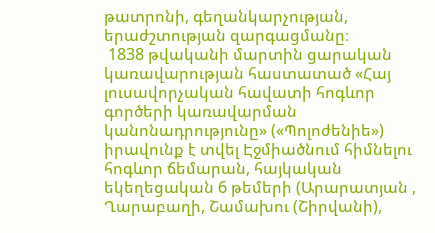թատրոնի, գեղանկարչության, երաժշտության զարգացմանը։
 1838 թվականի մարտին ցարական կառավարության հաստատած «Հայ լուսավորչական հավատի հոգևոր գործերի կառավարման կանոնադրությունը» («Պոլոժենիե») իրավունք է տվել Էջմիածնում հիմնելու հոգևոր ճեմարան, հայկական եկեղեցական 6 թեմերի (Արարատյան , Ղարաբաղի, Շամախու (Շիրվանի),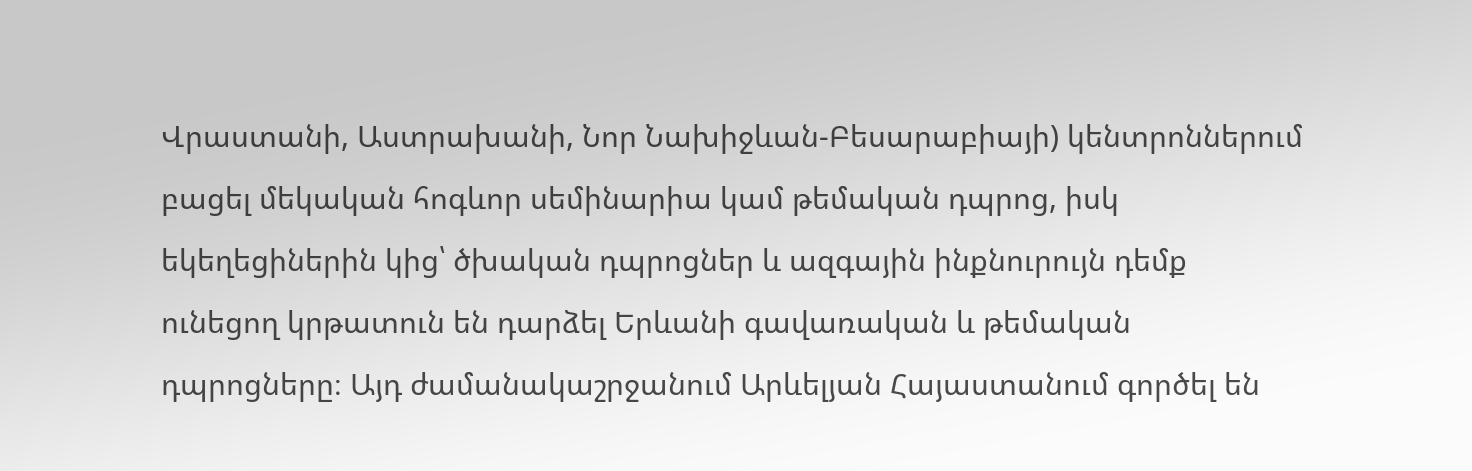Վրաստանի, Աստրախանի, Նոր Նախիջևան-Բեսարաբիայի) կենտրոններում բացել մեկական հոգևոր սեմինարիա կամ թեմական դպրոց, իսկ եկեղեցիներին կից՝ ծխական դպրոցներ և ազգային ինքնուրույն դեմք ունեցող կրթատուն են դարձել Երևանի գավառական և թեմական դպրոցները։ Այդ ժամանակաշրջանում Արևելյան Հայաստանում գործել են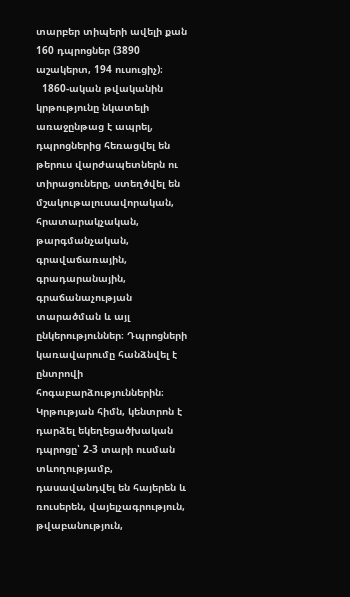տարբեր տիպերի ավելի քան 160 դպրոցներ (3890 աշակերտ, 194 ուսուցիչ)։
  1860-ական թվականին կրթությունը նկատելի առաջընթաց է ապրել, դպրոցներից հեռացվել են թերուս վարժապետներն ու տիրացուները, ստեղծվել են մշակութալուսավորական, հրատարակչական, թարգմանչական, գրավաճառային, գրադարանային, գրաճանաչության տարածման և այլ ընկերություններ։ Դպրոցների կառավարումը հանձնվել է ընտրովի հոգաբարձություններին։ Կրթության հիմն, կենտրոն է դարձել եկեղեցածխական դպրոցը՝ 2-3 տարի ուսման տևողությամբ, դասավանդվել են հայերեն և ռուսերեն, վայելչագրություն, թվաբանություն,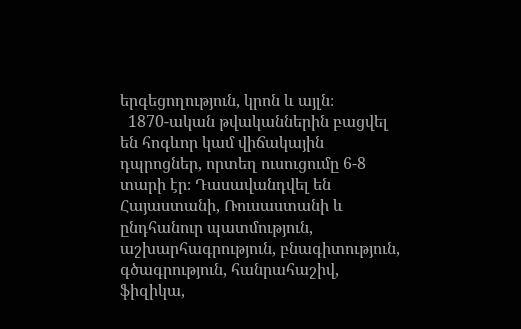երգեցողություն, կրոն և այլն։
  1870-ական թվականներին բացվել են հոգևոր կամ վիճակային դպրոցներ, որտեղ ուսուցումը 6-8 տարի էր։ Դասավանդվել են Հայաստանի, Ռուսաստանի և ընդհանուր պատմություն, աշխարհագրություն, բնագիտություն, գծագրություն, հանրահաշիվ, ֆիզիկա,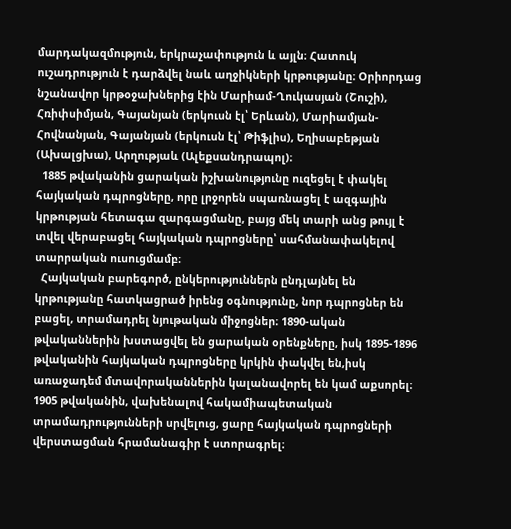մարդակազմություն, երկրաչափություն և այլն։ Հատուկ ուշադրություն է դարձվել նաև աղջիկների կրթությանը։ Օրիորդաց նշանավոր կրթօջախներից էին Մարիամ-Ղուկասյան (Շուշի), Հռիփսիմյան, Գայանյան (երկուսն էլ՝ Երևան), Մարիամյան-Հովնանյան, Գայանյան (երկուսն էլ՝ Թիֆլիս), Եղիսաբեթյան (Ախալցխա), Արղությաև (Ալեքսանդրապոլ)։
  1885 թվականին ցարական իշխանությունը ուզեցել է փակել հայկական դպրոցները, որը լրջորեն սպառնացել է ազգային կրթության հետագա զարգացմանը, բայց մեկ տարի անց թույլ է տվել վերաբացել հայկական դպրոցները՝ սահմանափակելով տարրական ուսուցմամբ։
  Հայկական բարեգործ, ընկերություններն ընդլայնել են կրթությանը հատկացրած իրենց օգնությունը, նոր դպրոցներ են բացել, տրամադրել նյութական միջոցներ։ 1890-ական թվականներին խստացվել են ցարական օրենքները, իսկ 1895-1896 թվականին հայկական դպրոցները կրկին փակվել են,իսկ առաջադեմ մտավորականներին կալանավորել են կամ աքսորել։ 1905 թվականին, վախենալով հակամիապետական տրամադրությունների սրվելուց, ցարը հայկական դպրոցների վերստացման հրամանագիր է ստորագրել։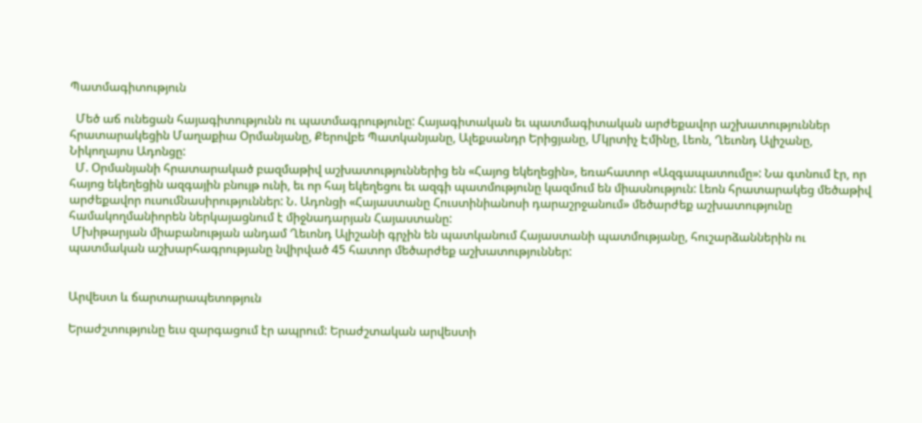Պատմագիտություն

  Մեծ աճ ունեցան հայագիտությունն ու պատմագրությունը: Հայագիտական եւ պատմագիտական արժեքավոր աշխատություններ հրատարակեցին Մաղաքիա Օրմանյանը, Քերովբե Պատկանյանը, Ալեքսանդր Երիցյանը, Մկրտիչ Էմինը, Լեոն, Ղեւոնդ Ալիշանը, Նիկողայոս Ադոնցը:
  Մ. Օրմանյանի հրատարակած բազմաթիվ աշխատություններից են «Հայոց եկեղեցին», եռահատոր «Ազգապատումը»: Նա գտնում էր, որ հայոց եկեղեցին ազգային բնույթ ունի, եւ որ հայ եկեղեցու եւ ազգի պատմությունը կազմում են միասնություն: Լեոն հրատարակեց մեծաթիվ արժեքավոր ուսումնասիրություններ: Ն. Ադոնցի «Հայաստանը Հուստինիանոսի դարաշրջանում» մեծարժեք աշխատությունը համակողմանիորեն ներկայացնում է միջնադարյան Հայաստանը:
 Մխիթարյան միաբանության անդամ Ղեւոնդ Ալիշանի գրչին են պատկանում Հայաստանի պատմությանը, հուշարձաններին ու պատմական աշխարհագրությանը նվիրված 45 հատոր մեծարժեք աշխատություններ:


Արվեստ և ճարտարապետոթյուն

Երաժշտությունը եւս զարգացում էր ապրում: Երաժշտական արվեստի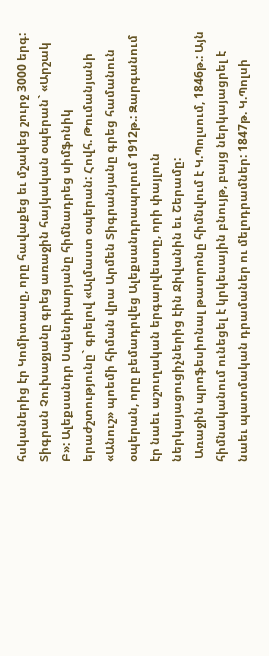հսկաներից էր Կոմիտասը, որը հավաքեց եւ մշակեց շուրջ 3000 երգ: Տիգրան Չուխաջյանը գրեց առաջին հայկական օպերան` «Արշակ Բ»: Ալեքսանդր Սպենդիարյանը հիմնադրեց սիմֆոնիկ երաժշտությունը` գրելով «Ալմաստ օպերան: Հովհ. Թումանյանի «Անուշ» պոեմի հիման վրա Արմեն Տիգրանյանը գրեց համանուն օպերան, որը բեմադրվեց Ալեքսանդրապոլում 1912թ.: Զարգանում էր նաեւ աշուղական երգարվեստը, որի փայլուն ներկայացուցիչներից էին Ջիվանին եւ Շերամը:
 Առաջին պրոֆեսիոնալ թատրոնը հիմնվում է Կ.Պոլսում, 1846թ.: Այն հիմնականում ունեցել է կրկեսային բնույթ, բայց ներկայացրել է նաեւ պատմական դրամաներ ու մելոդրամներ: 1847թ. Կ.Պոլսի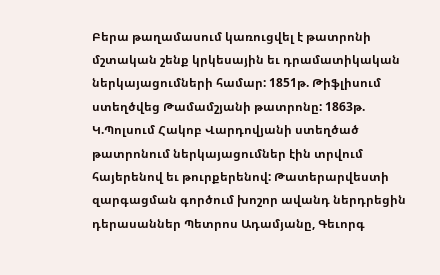Բերա թաղամասում կառուցվել է թատրոնի մշտական շենք կրկեսային եւ դրամատիկական ներկայացումների համար: 1851թ. Թիֆլիսում ստեղծվեց Թամամշյանի թատրոնը: 1863թ. Կ.Պոլսում Հակոբ Վարդովյանի ստեղծած թատրոնում ներկայացումներ էին տրվում հայերենով եւ թուրքերենով: Թատերարվեստի զարգացման գործում խոշոր ավանդ ներդրեցին դերասաններ Պետրոս Ադամյանը, Գեւորգ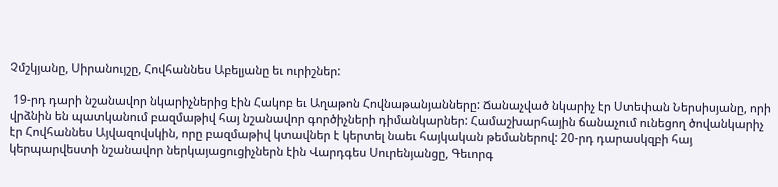Չմշկյանը, Սիրանույշը, Հովհաննես Աբելյանը եւ ուրիշներ:

 19-րդ դարի նշանավոր նկարիչներից էին Հակոբ եւ Աղաթոն Հովնաթանյանները: Ճանաչված նկարիչ էր Ստեփան Ներսիսյանը, որի վրձնին են պատկանում բազմաթիվ հայ նշանավոր գործիչների դիմանկարներ: Համաշխարհային ճանաչում ունեցող ծովանկարիչ էր Հովհաննես Այվազովսկին, որը բազմաթիվ կտավներ է կերտել նաեւ հայկական թեմաներով: 20-րդ դարասկզբի հայ կերպարվեստի նշանավոր ներկայացուցիչներն էին Վարդգես Սուրենյանցը, Գեւորգ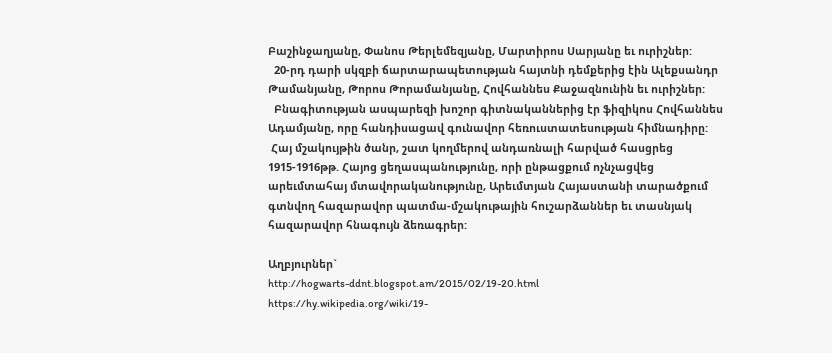Բաշինջաղյանը, Փանոս Թերլեմեզյանը, Մարտիրոս Սարյանը եւ ուրիշներ:
  20-րդ դարի սկզբի ճարտարապետության հայտնի դեմքերից էին Ալեքսանդր Թամանյանը, Թորոս Թորամանյանը, Հովհաննես Քաջազնունին եւ ուրիշներ:
  Բնագիտության ասպարեզի խոշոր գիտնականներից էր ֆիզիկոս Հովհաննես Ադամյանը, որը հանդիսացավ գունավոր հեռուստատեսության հիմնադիրը:
 Հայ մշակույթին ծանր, շատ կողմերով անդառնալի հարված հասցրեց 1915-1916թթ. Հայոց ցեղասպանությունը, որի ընթացքում ոչնչացվեց արեւմտահայ մտավորականությունը, Արեւմտյան Հայաստանի տարածքում գտնվող հազարավոր պատմա-մշակութային հուշարձաններ եւ տասնյակ հազարավոր հնագույն ձեռագրեր:

Աղբյուրներ`
http://hogwarts-ddnt.blogspot.am/2015/02/19-20.html
https://hy.wikipedia.org/wiki/19-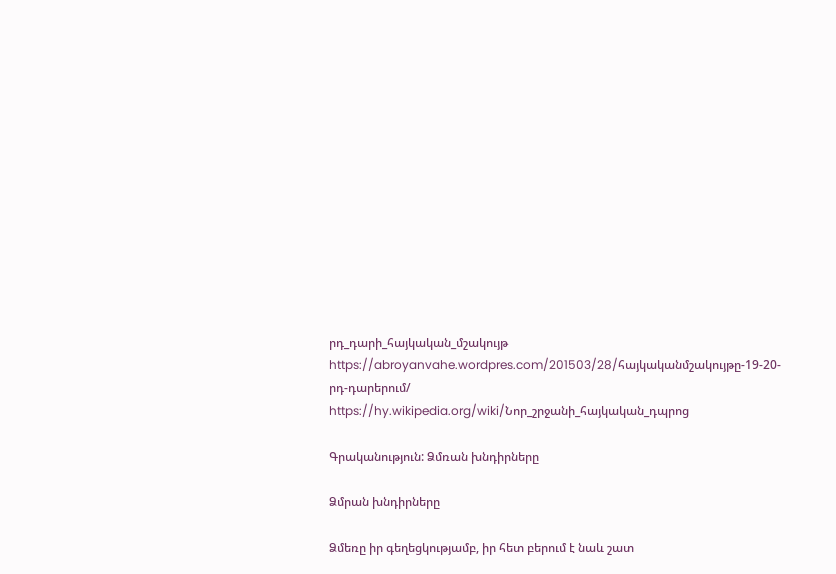րդ_դարի_հայկական_մշակույթ
https://abroyanvahe.wordpres.com/201503/28/հայկականմշակույթը-19-20-րդ-դարերում/
https://hy.wikipedia.org/wiki/Նոր_շրջանի_հայկական_դպրոց

Գրականություն: Ձմռան խնդիրները

Ձմրան խնդիրները

Ձմեռը իր գեղեցկությամբ, իր հետ բերում է նաև շատ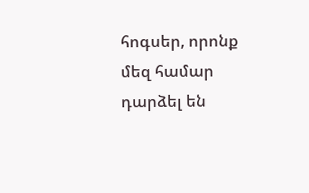հոգսեր, որոնք մեզ համար դարձել են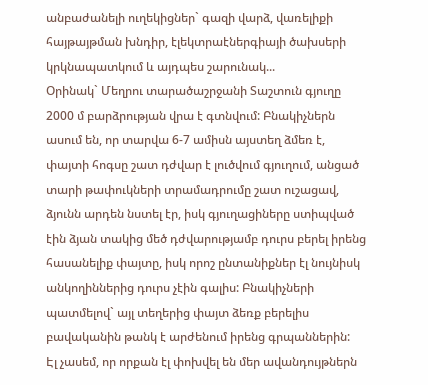անբաժանելի ուղեկիցներ` գազի վարձ, վառելիքի հայթայթման խնդիր, էլեկտրաէներգիայի ծախսերի կրկնապատկում և այդպես շարունակ...
Օրինակ` Մեղրու տարածաշրջանի Տաշտուն գյուղը 2000 մ բարձրության վրա է գտնվում: Բնակիչներն ասում են, որ տարվա 6-7 ամիսն այստեղ ձմեռ է, փայտի հոգսը շատ դժվար է լուծվում գյուղում, անցած տարի թափուկների տրամադրումը շատ ուշացավ, ձյունն արդեն նստել էր, իսկ գյուղացիները ստիպված էին ձյան տակից մեծ դժվարությամբ դուրս բերել իրենց հասանելիք փայտը, իսկ որոշ ընտանիքներ էլ նույնիսկ անկողիններից դուրս չէին գալիս: Բնակիչների պատմելով` այլ տեղերից փայտ ձեռք բերելիս բավականին թանկ է արժենում իրենց գրպաններին:
Էլ չասեմ, որ որքան էլ փոխվել են մեր ավանդույթներն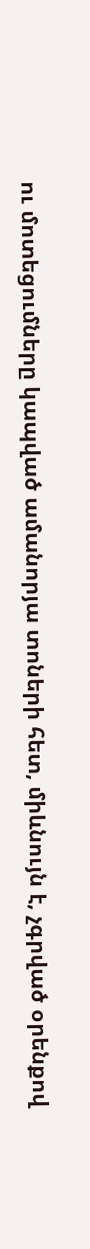ու մոտեցումները կապված ամանորյա տոների հետ, միևնույն է, չգրված օրենքով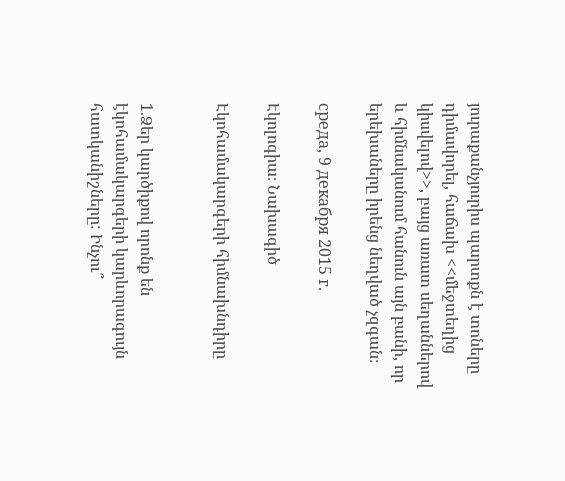յուրաքանչյուրիս պարտքն է տոները դիմավորել, հաճախ <<մեջտեղից կիսվելով>>, բայց առատ սեղաններով և հիմնականում հանուն այն բանի, որ երեխաները իրենց նեղված չզգան։

среда, 9 декабря 2015 г.

Էկոլոգիա։ Նախագիծ

Էկոհամակարգերի հիմնախնդիրը


1.Ձեր կարծիքով որոնք են էկոհամակարգերի կարևորագույն  հատկանիշները: Ինչու՞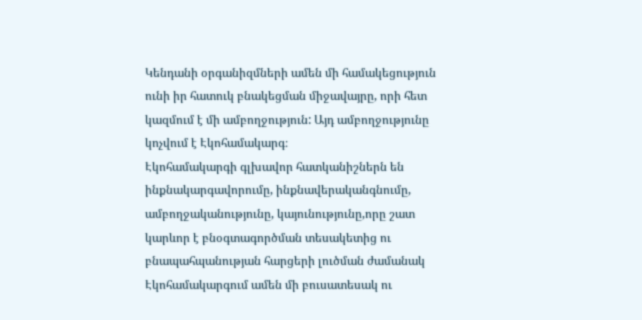Կենդանի օրգանիզմների ամեն մի համակեցություն ունի իր հատուկ բնակեցման միջավայրը, որի հետ կազմում է մի ամբողջություն: Այդ ամբողջությունը կոչվում է Էկոհամակարգ։
Էկոհամակարգի գլխավոր հատկանիշներն են ինքնակարգավորումը, ինքնավերականգնումը, ամբողջականությունը, կայունությունը,որը շատ կարևոր է բնօգտագործման տեսակետից ու բնապահպանության հարցերի լուծման ժամանակ
Էկոհամակարգում ամեն մի բուսատեսակ ու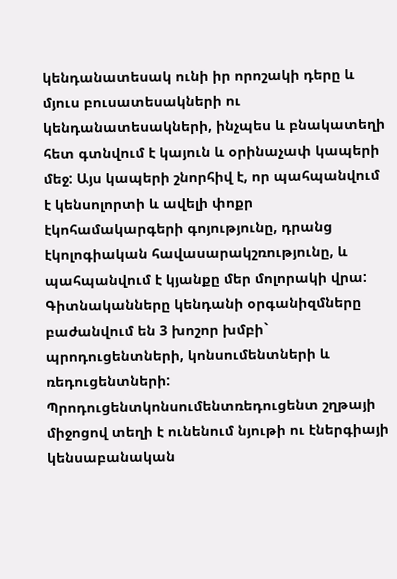կենդանատեսակ ունի իր որոշակի դերը և մյուս բուսատեսակների ու կենդանատեսակների, ինչպես և բնակատեղի հետ գտնվում է կայուն և օրինաչափ կապերի մեջ: Այս կապերի շնորհիվ է, որ պահպանվում է կենսոլորտի և ավելի փոքր էկոհամակարգերի գոյությունը, դրանց էկոլոգիական հավասարակշռությունը, և պահպանվում է կյանքը մեր մոլորակի վրա:
Գիտնականները կենդանի օրգանիզմները բաժանվում են 3 խոշոր խմբի` պրոդուցենտների, կոնսումենտների և ռեդուցենտների: Պրոդուցենտկոնսումենտռեդուցենտ շղթայի միջոցով տեղի է ունենում նյութի ու էներգիայի կենսաբանական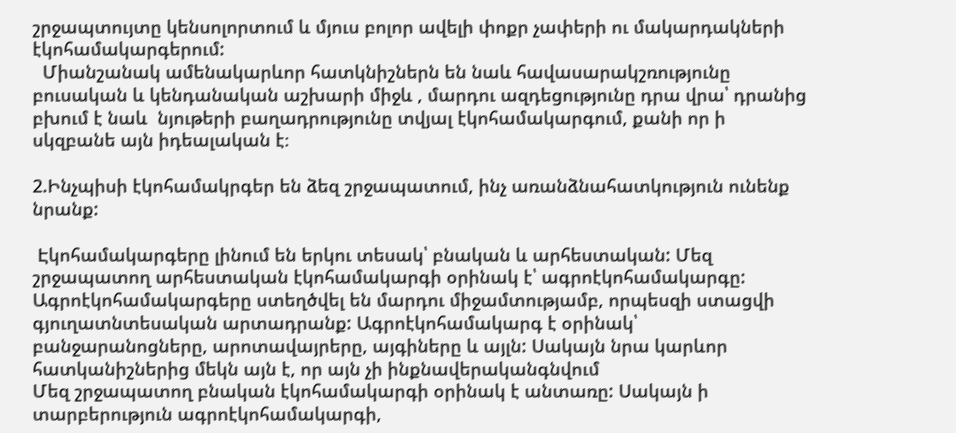շրջապտույտը կենսոլորտում և մյուս բոլոր ավելի փոքր չափերի ու մակարդակների էկոհամակարգերում:
  Միանշանակ ամենակարևոր հատկնիշներն են նաև հավասարակշռությունը բուսական և կենդանական աշխարի միջև , մարդու ազդեցությունը դրա վրա՝ դրանից բխում է նաև  նյութերի բաղադրությունը տվյալ էկոհամակարգում, քանի որ ի սկզբանե այն իդեալական է։

2.Ինչպիսի էկոհամակրգեր են ձեզ շրջապատում, ինչ առանձնահատկություն ունենք նրանք:

 Էկոհամակարգերը լինում են երկու տեսակ՝ բնական և արհեստական: Մեզ շրջապատող արհեստական էկոհամակարգի օրինակ է՝ ագրոէկոհամակարգը: Ագրոէկոհամակարգերը ստեղծվել են մարդու միջամտությամբ, որպեսզի ստացվի գյուղատնտեսական արտադրանք: Ագրոէկոհամակարգ է օրինակ՝ բանջարանոցները, արոտավայրերը, այգիները և այլն: Սակայն նրա կարևոր հատկանիշներից մեկն այն է, որ այն չի ինքնավերականգնվում
Մեզ շրջապատող բնական էկոհամակարգի օրինակ է անտառը: Սակայն ի տարբերություն ագրոէկոհամակարգի,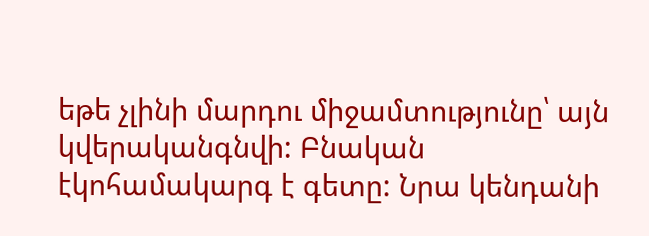եթե չլինի մարդու միջամտությունը՝ այն կվերականգնվի: Բնական էկոհամակարգ է գետը: Նրա կենդանի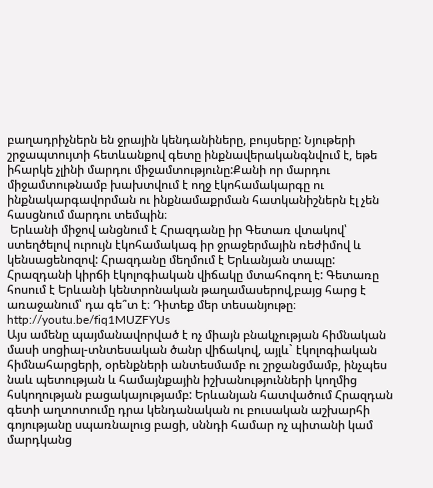բաղադրիչներն են ջրային կենդանիները, բույսերը: Նյութերի շրջապտույտի հետևանքով գետը ինքնավերականգնվում է, եթե իհարկե չլինի մարդու միջամտությունը:Քանի որ մարդու միջամտութնամբ խախտվում է ողջ էկոհամակարգը ու ինքնակարգավորման ու ինքնամաքրման հատկանիշներն էլ չեն հասցնում մարդու տեմպին։
 Երևանի միջով անցնում է Հրազդանը իր Գետառ վտակով՝ ստեղծելով ուրույն էկոհամակագ իր ջրաջերմային ռեժիմով և կենսացենոզով: Հրազդանը մեղմում է Երևանյան տապը: Հրազդանի կիրճի էկոլոգիական վիճակը մտահոգող է: Գետառը հոսում է Երևանի կենտրոնական թաղամասերով,բայց հարց է առաջանում՝ դա գե՞տ է։ Դիտեք մեր տեսանյութը։ http://youtu.be/fiq1MUZFYUs
Այս ամենը պայմանավորված է ոչ միայն բնակչության հիմնական մասի սոցիալ-տնտեսական ծանր վիճակով, այլև` էկոլոգիական հիմնահարցերի, օրենքների անտեսմամբ ու շրջանցմամբ, ինչպես նաև պետության և համայնքային իշխանությունների կողմից հսկողության բացակայությամբ: Երևանյան հատվածում Հրազդան գետի աղտոտումը դրա կենդանական ու բուսական աշխարհի գոյությանը սպառնալուց բացի, սննդի համար ոչ պիտանի կամ մարդկանց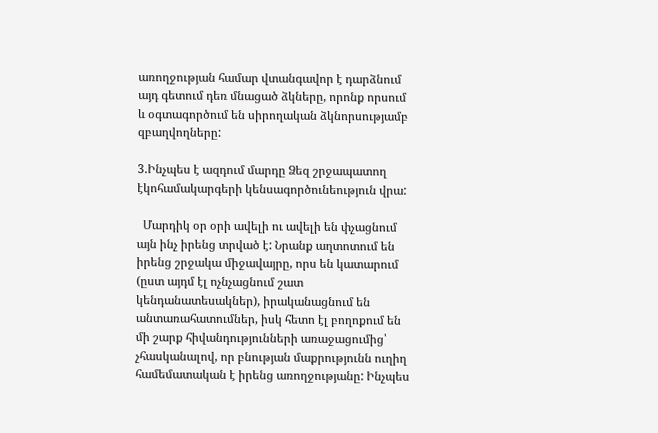առողջության համար վտանգավոր է դարձնում այդ գետում դեռ մնացած ձկները, որոնք որսում և օգտագործում են սիրողական ձկնորսությամբ զբաղվողները:

3.Ինչպես է ազդում մարդը Ձեզ շրջապատող էկոհամակարգերի կենսագործունեություն վրա:

  Մարդիկ օր օրի ավելի ու ավելի են փչացնում այն ինչ իրենց տրված է: Նրանք աղտոտում են իրենց շրջակա միջավայրը, որս են կատարում (ըստ այդմ էլ ոչնչացնում շատ կենդանատեսակներ), իրականացնում են անտառահատումներ, իսկ հետո էլ բողոքում են մի շարք հիվանդությունների առաջացումից՝ չհասկանալով, որ բնության մաքրությունն ուղիղ համեմատական է իրենց առողջությանը: Ինչպես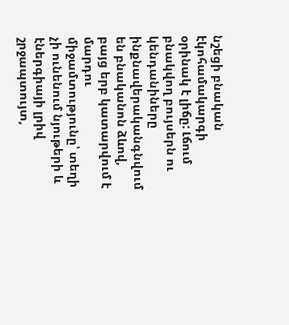նշեցի բնական էկոհամակարգի օրինակ է լիճը: Լճում բնակվող բույսերն ու կենդանիները ինքնավերականգնվում են բնականոն ձևով, բայց երբ կատարվում է մարդու միջամտությունը՝ տեղի չի ունենում նյութերի և էներգիայի լրիվ շրջապտույտ,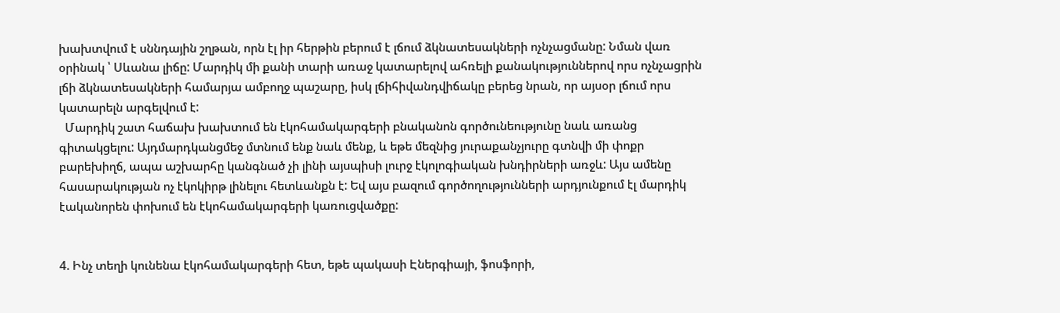խախտվում է սննդային շղթան, որն էլ իր հերթին բերում է լճում ձկնատեսակների ոչնչացմանը: Նման վառ օրինակ ՝ Սևանա լիճը: Մարդիկ մի քանի տարի առաջ կատարելով ահռելի քանակություններով որս ոչնչացրին լճի ձկնատեսակների համարյա ամբողջ պաշարը, իսկ լճիհիվանդվիճակը բերեց նրան, որ այսօր լճում որս կատարելն արգելվում է:
  Մարդիկ շատ հաճախ խախտում են էկոհամակարգերի բնականոն գործունեությունը նաև առանց գիտակցելու: Այդմարդկանցմեջ մտնում ենք նաև մենք, և եթե մեզնից յուրաքանչյուրը գտնվի մի փոքր բարեխիղճ, ապա աշխարհը կանգնած չի լինի այսպիսի լուրջ էկոլոգիական խնդիրների առջև: Այս ամենը հասարակության ոչ էկոկիրթ լինելու հետևանքն է: Եվ այս բազում գործողությունների արդյունքում էլ մարդիկ էականորեն փոխում են էկոհամակարգերի կառուցվածքը:


4. Ինչ տեղի կունենա էկոհամակարգերի հետ, եթե պակասի Էներգիայի, ֆոսֆորի,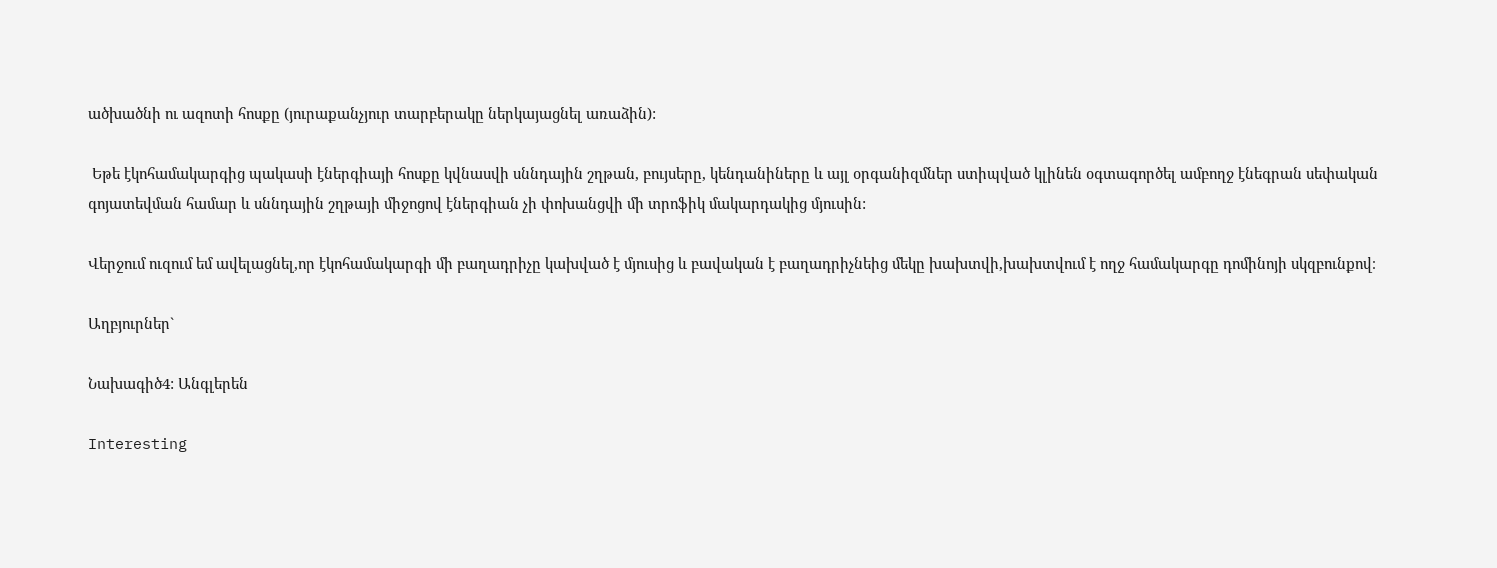ածխածնի ու ազոտի հոսքը (յուրաքանչյուր տարբերակը ներկայացնել առաձին):

 Եթե էկոհամակարգից պակասի էներգիայի հոսքը կվնասվի սննդային շղթան, բույսերը, կենդանիները և այլ օրգանիզմներ ստիպված կլինեն օգտագործել ամբողջ էնեգրան սեփական գոյատեվման համար և սննդային շղթայի միջոցով էներգիան չի փոխանցվի մի տրոֆիկ մակարդակից մյուսին:

Վերջում ուզում եմ ավելացնել,որ էկոհամակարգի մի բաղադրիչը կախված է մյուսից և բավական է բաղադրիչնեից մեկը խախտվի,խախտվում է ողջ համակարգը դոմինոյի սկզբունքով։

Աղբյուրներ`

Նախագիծ4: Անգլերեն

Interesting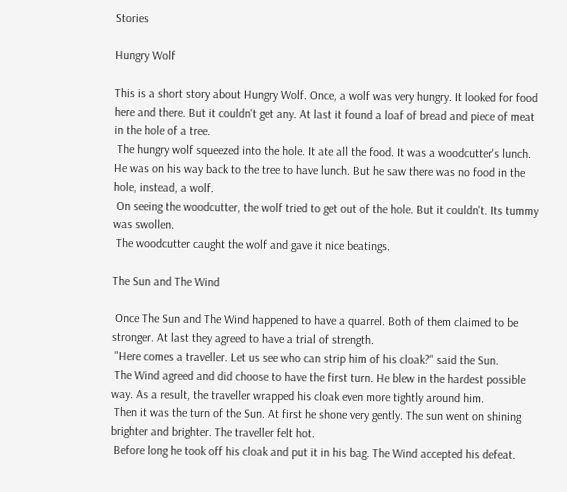Stories

Hungry Wolf

This is a short story about Hungry Wolf. Once, a wolf was very hungry. It looked for food here and there. But it couldn't get any. At last it found a loaf of bread and piece of meat in the hole of a tree.
 The hungry wolf squeezed into the hole. It ate all the food. It was a woodcutter's lunch. He was on his way back to the tree to have lunch. But he saw there was no food in the hole, instead, a wolf.
 On seeing the woodcutter, the wolf tried to get out of the hole. But it couldn't. Its tummy was swollen.
 The woodcutter caught the wolf and gave it nice beatings.

The Sun and The Wind

 Once The Sun and The Wind happened to have a quarrel. Both of them claimed to be stronger. At last they agreed to have a trial of strength.
 "Here comes a traveller. Let us see who can strip him of his cloak?" said the Sun.
 The Wind agreed and did choose to have the first turn. He blew in the hardest possible way. As a result, the traveller wrapped his cloak even more tightly around him.
 Then it was the turn of the Sun. At first he shone very gently. The sun went on shining brighter and brighter. The traveller felt hot.
 Before long he took off his cloak and put it in his bag. The Wind accepted his defeat.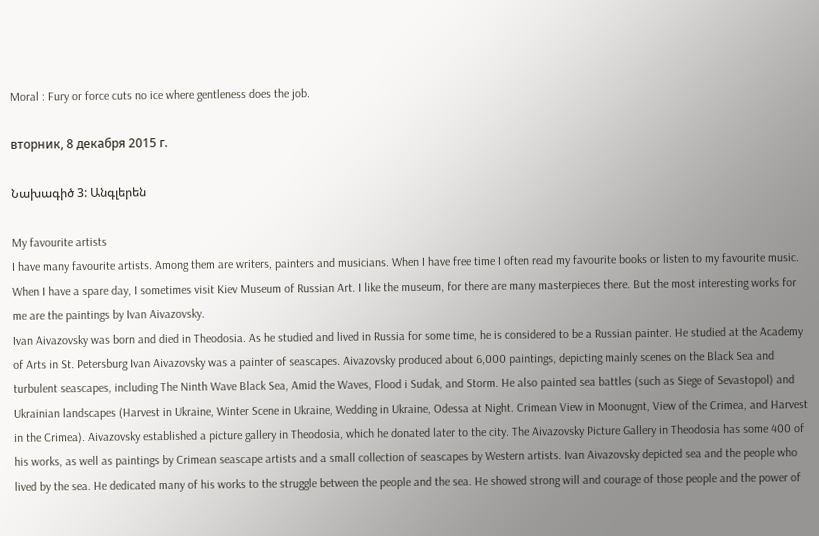Moral : Fury or force cuts no ice where gentleness does the job.

вторник, 8 декабря 2015 г.

Նախագիծ 3: Անգլերեն

My favourite artists
I have many favourite artists. Among them are writers, painters and musicians. When I have free time I often read my favourite books or listen to my favourite music. When I have a spare day, I sometimes visit Kiev Museum of Russian Art. I like the museum, for there are many masterpieces there. But the most interesting works for me are the paintings by Ivan Aivazovsky.
Ivan Aivazovsky was born and died in Theodosia. As he studied and lived in Russia for some time, he is considered to be a Russian painter. He studied at the Academy of Arts in St. Petersburg Ivan Aivazovsky was a painter of seascapes. Aivazovsky produced about 6,000 paintings, depicting mainly scenes on the Black Sea and turbulent seascapes, including The Ninth Wave Black Sea, Amid the Waves, Flood i Sudak, and Storm. He also painted sea battles (such as Siege of Sevastopol) and Ukrainian landscapes (Harvest in Ukraine, Winter Scene in Ukraine, Wedding in Ukraine, Odessa at Night. Crimean View in Moonugnt, View of the Crimea, and Harvest in the Crimea). Aivazovsky established a picture gallery in Theodosia, which he donated later to the city. The Aivazovsky Picture Gallery in Theodosia has some 400 of his works, as well as paintings by Crimean seascape artists and a small collection of seascapes by Western artists. Ivan Aivazovsky depicted sea and the people who lived by the sea. He dedicated many of his works to the struggle between the people and the sea. He showed strong will and courage of those people and the power of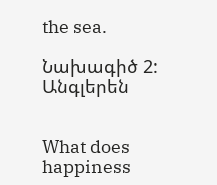the sea.

Նախագիծ 2: Անգլերեն


What does happiness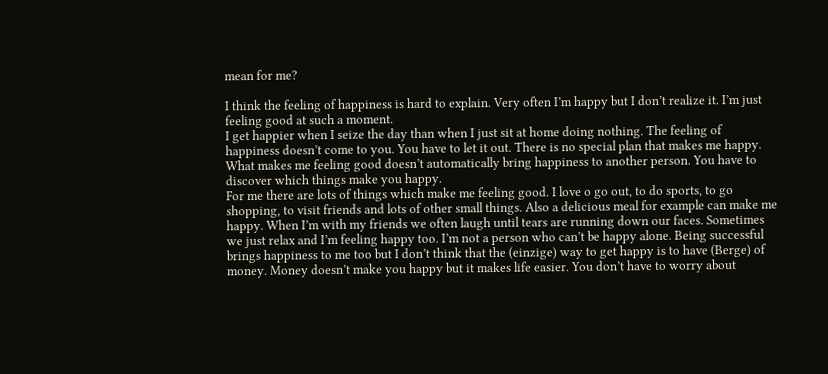mean for me?

I think the feeling of happiness is hard to explain. Very often I’m happy but I don’t realize it. I’m just feeling good at such a moment.
I get happier when I seize the day than when I just sit at home doing nothing. The feeling of happiness doesn’t come to you. You have to let it out. There is no special plan that makes me happy.
What makes me feeling good doesn’t automatically bring happiness to another person. You have to discover which things make you happy.
For me there are lots of things which make me feeling good. I love o go out, to do sports, to go shopping, to visit friends and lots of other small things. Also a delicious meal for example can make me happy. When I’m with my friends we often laugh until tears are running down our faces. Sometimes we just relax and I’m feeling happy too. I’m not a person who can’t be happy alone. Being successful brings happiness to me too but I don’t think that the (einzige) way to get happy is to have (Berge) of money. Money doesn’t make you happy but it makes life easier. You don’t have to worry about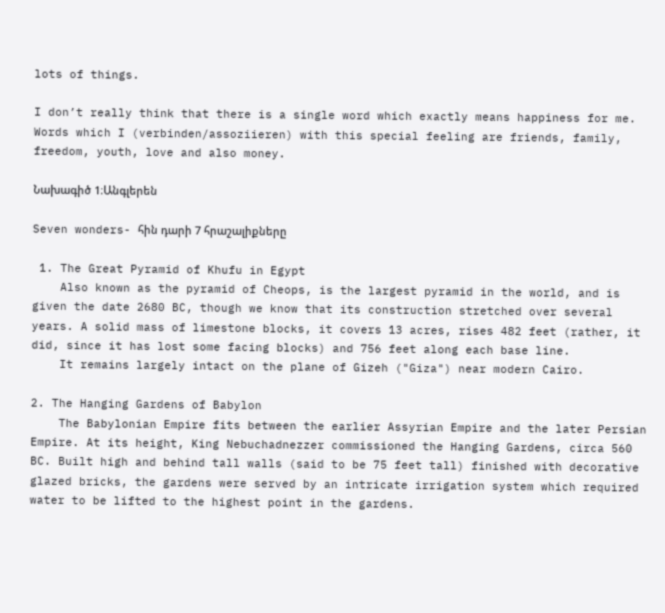lots of things.

I don’t really think that there is a single word which exactly means happiness for me. Words which I (verbinden/assoziieren) with this special feeling are friends, family, freedom, youth, love and also money.

Նախագիծ 1։Անգլերեն

Seven wonders- հին դարի 7 հրաշալիքները

 1. The Great Pyramid of Khufu in Egypt
    Also known as the pyramid of Cheops, is the largest pyramid in the world, and is given the date 2680 BC, though we know that its construction stretched over several years. A solid mass of limestone blocks, it covers 13 acres, rises 482 feet (rather, it did, since it has lost some facing blocks) and 756 feet along each base line.
    It remains largely intact on the plane of Gizeh ("Giza") near modern Cairo.

2. The Hanging Gardens of Babylon
    The Babylonian Empire fits between the earlier Assyrian Empire and the later Persian Empire. At its height, King Nebuchadnezzer commissioned the Hanging Gardens, circa 560 BC. Built high and behind tall walls (said to be 75 feet tall) finished with decorative glazed bricks, the gardens were served by an intricate irrigation system which required water to be lifted to the highest point in the gardens.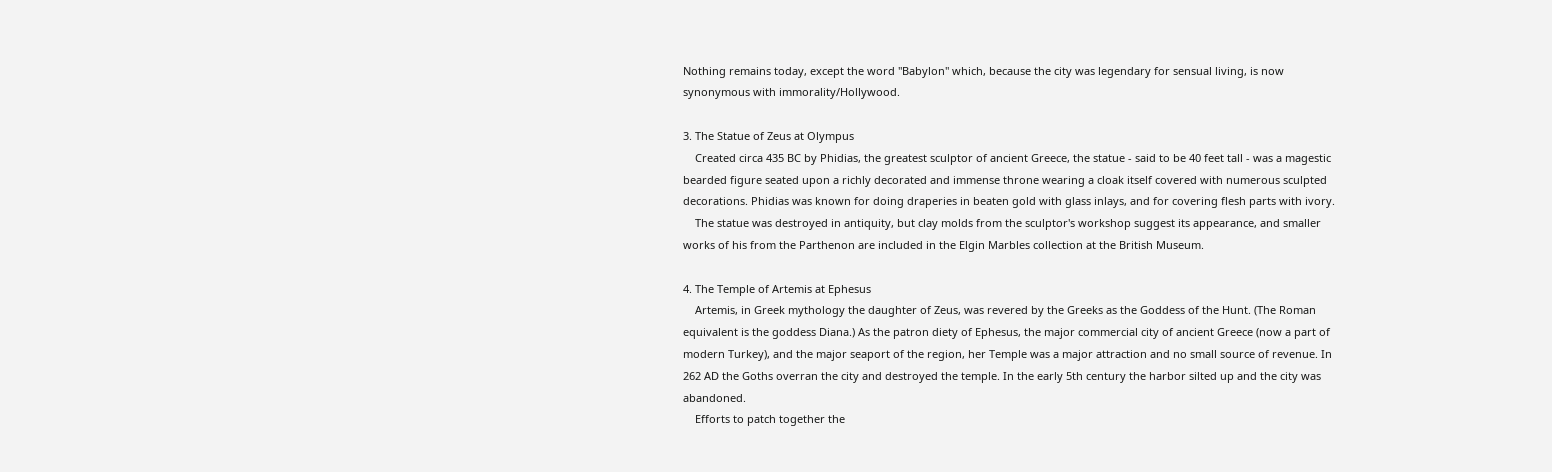Nothing remains today, except the word "Babylon" which, because the city was legendary for sensual living, is now synonymous with immorality/Hollywood.

3. The Statue of Zeus at Olympus
    Created circa 435 BC by Phidias, the greatest sculptor of ancient Greece, the statue - said to be 40 feet tall - was a magestic bearded figure seated upon a richly decorated and immense throne wearing a cloak itself covered with numerous sculpted decorations. Phidias was known for doing draperies in beaten gold with glass inlays, and for covering flesh parts with ivory.
    The statue was destroyed in antiquity, but clay molds from the sculptor's workshop suggest its appearance, and smaller works of his from the Parthenon are included in the Elgin Marbles collection at the British Museum.

4. The Temple of Artemis at Ephesus
    Artemis, in Greek mythology the daughter of Zeus, was revered by the Greeks as the Goddess of the Hunt. (The Roman equivalent is the goddess Diana.) As the patron diety of Ephesus, the major commercial city of ancient Greece (now a part of modern Turkey), and the major seaport of the region, her Temple was a major attraction and no small source of revenue. In 262 AD the Goths overran the city and destroyed the temple. In the early 5th century the harbor silted up and the city was abandoned.
    Efforts to patch together the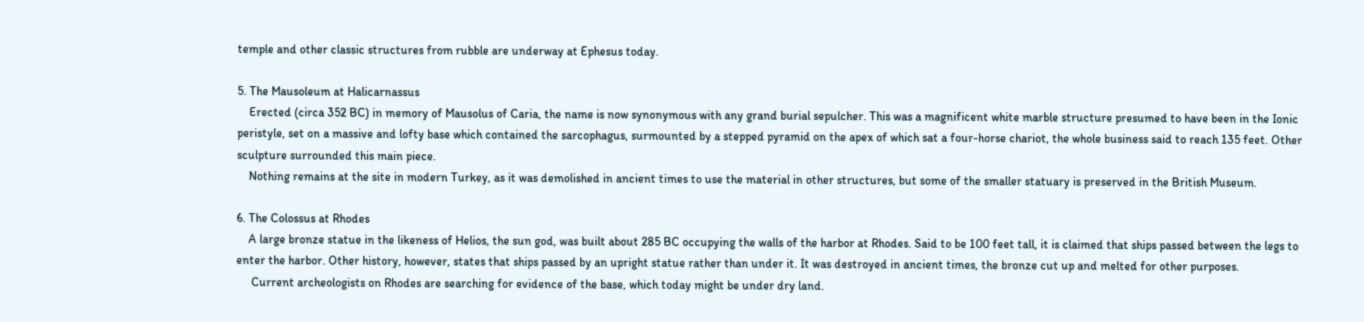temple and other classic structures from rubble are underway at Ephesus today.

5. The Mausoleum at Halicarnassus
    Erected (circa 352 BC) in memory of Mausolus of Caria, the name is now synonymous with any grand burial sepulcher. This was a magnificent white marble structure presumed to have been in the Ionic peristyle, set on a massive and lofty base which contained the sarcophagus, surmounted by a stepped pyramid on the apex of which sat a four-horse chariot, the whole business said to reach 135 feet. Other sculpture surrounded this main piece.
    Nothing remains at the site in modern Turkey, as it was demolished in ancient times to use the material in other structures, but some of the smaller statuary is preserved in the British Museum.

6. The Colossus at Rhodes
    A large bronze statue in the likeness of Helios, the sun god, was built about 285 BC occupying the walls of the harbor at Rhodes. Said to be 100 feet tall, it is claimed that ships passed between the legs to enter the harbor. Other history, however, states that ships passed by an upright statue rather than under it. It was destroyed in ancient times, the bronze cut up and melted for other purposes.
     Current archeologists on Rhodes are searching for evidence of the base, which today might be under dry land.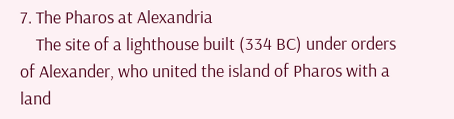7. The Pharos at Alexandria
    The site of a lighthouse built (334 BC) under orders of Alexander, who united the island of Pharos with a land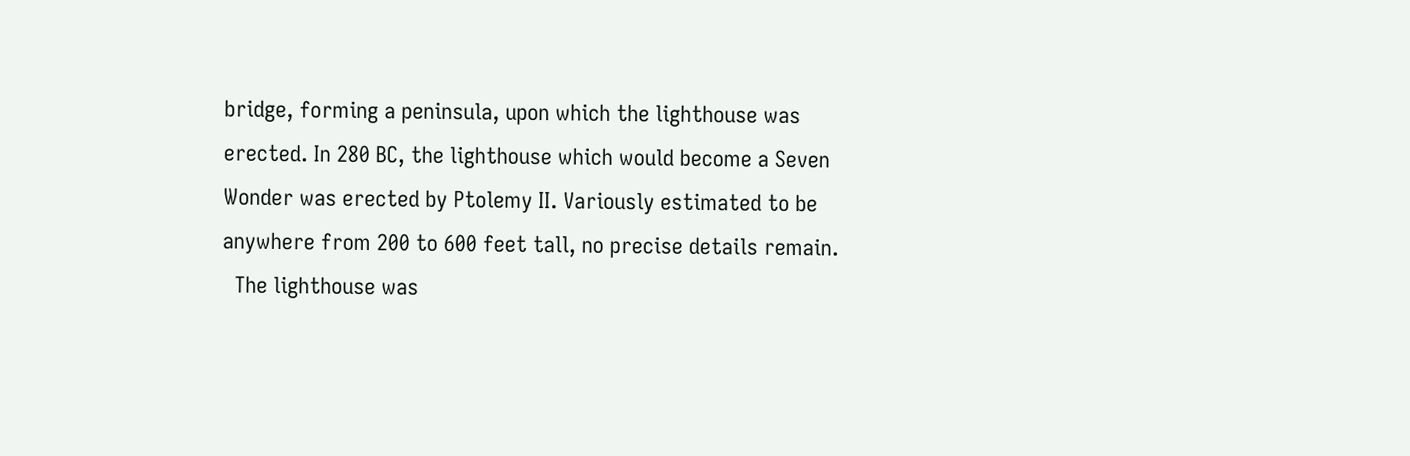bridge, forming a peninsula, upon which the lighthouse was erected. In 280 BC, the lighthouse which would become a Seven Wonder was erected by Ptolemy II. Variously estimated to be anywhere from 200 to 600 feet tall, no precise details remain.
  The lighthouse was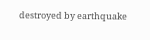destroyed by earthquake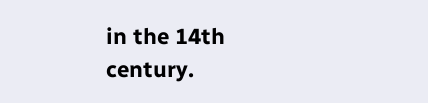in the 14th century.